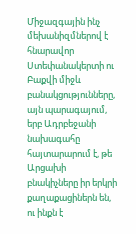Միջազգային ինչ մեխանիզմներով է հնարավոր Ստեփանակերտի ու Բաքվի միջև բանակցությունները, այն պարագայում, երբ Ադրբեջանի նախագահը հայտարարում է, թե Արցախի բնակիչները իր երկրի քաղաքացիներն են, ու ինքն է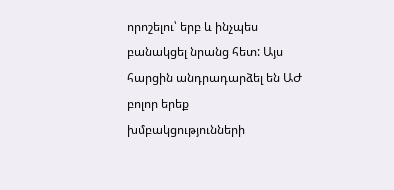որոշելու՝ երբ և ինչպես բանակցել նրանց հետ: Այս հարցին անդրադարձել են ԱԺ բոլոր երեք խմբակցությունների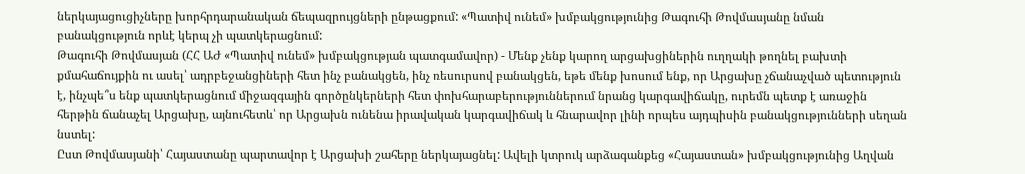ներկայացուցիչները խորհրդարանական ճեպազրույցների ընթացքում: «Պատիվ ունեմ» խմբակցությունից Թագուհի Թովմասյանը նման բանակցություն որևէ կերպ չի պատկերացնում:
Թագուհի Թովմասյան (ՀՀ ԱԺ «Պատիվ ունեմ» խմբակցության պատգամավոր) - Մենք չենք կարող արցախցիներին ուղղակի թողնել բախտի քմահաճույքին ու ասել՝ ադրբեջանցիների հետ ինչ բանակցեն, ինչ ռեսուրսով բանակցեն, եթե մենք խոսում ենք, որ Արցախը չճանաչված պետություն է, ինչպե՞ս ենք պատկերացնում միջազգային գործընկերների հետ փոխհարաբերություններում նրանց կարգավիճակը, ուրեմն պետք է առաջին հերթին ճանաչել Արցախը, այնուհետև՝ որ Արցախն ունենա իրավական կարգավիճակ և հնարավոր լինի որպես այդպիսին բանակցությունների սեղան նստել:
Ըստ Թովմասյանի՝ Հայաստանը պարտավոր է Արցախի շահերը ներկայացնել: Ավելի կտրուկ արձագանքեց «Հայաստան» խմբակցությունից Աղվան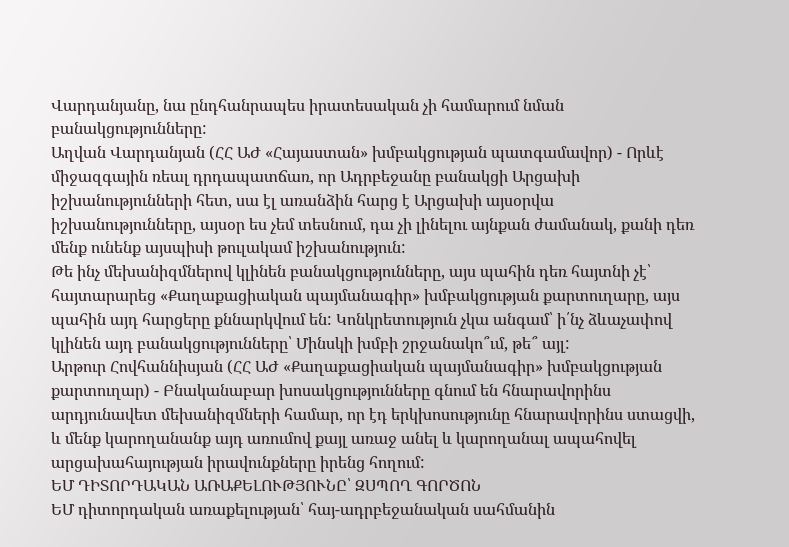Վարդանյանը, նա ընդհանրապես իրատեսական չի համարում նման բանակցությունները:
Աղվան Վարդանյան (ՀՀ ԱԺ «Հայաստան» խմբակցության պատգամավոր) - Որևէ միջազգային ռեալ դրդապատճառ, որ Ադրբեջանը բանակցի Արցախի իշխանությունների հետ, սա էլ առանձին հարց է Արցախի այսօրվա իշխանությունները, այսօր ես չեմ տեսնում, դա չի լինելու այնքան ժամանակ, քանի դեռ մենք ունենք այսպիսի թուլակամ իշխանություն:
Թե ինչ մեխանիզմներով կլինեն բանակցությունները, այս պահին դեռ հայտնի չէ՝ հայտարարեց «Քաղաքացիական պայմանագիր» խմբակցության քարտուղարը, այս պահին այդ հարցերը քննարկվում են: Կոնկրետություն չկա անգամ՝ ի՛նչ ձևաչափով կլինեն այդ բանակցությունները՝ Մինսկի խմբի շրջանակո՞ւմ, թե՞ այլ:
Արթուր Հովհաննիսյան (ՀՀ ԱԺ «Քաղաքացիական պայմանագիր» խմբակցության քարտուղար) - Բնականաբար խոսակցությունները գնում են հնարավորինս արդյունավետ մեխանիզմների համար, որ էդ երկխոսությունը հնարավորինս ստացվի, և մենք կարողանանք այդ առումով քայլ առաջ անել և կարողանալ ապահովել արցախահայության իրավունքները իրենց հողում:
ԵՄ ԴԻՏՈՐԴԱԿԱՆ ԱՌԱՔԵԼՈՒԹՅՈՒՆԸ՝ ԶՍՊՈՂ ԳՈՐԾՈՆ
ԵՄ դիտորդական առաքելության՝ հայ-ադրբեջանական սահմանին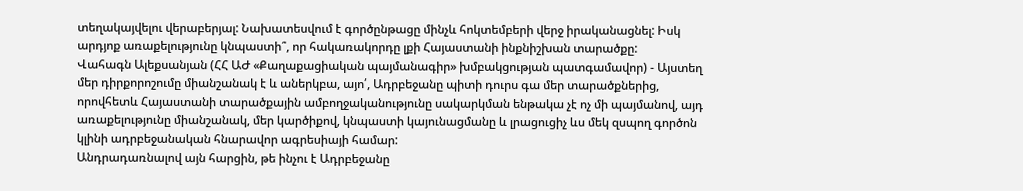տեղակայվելու վերաբերյալ: Նախատեսվում է գործընթացը մինչև հոկտեմբերի վերջ իրականացնել: Իսկ արդյոք առաքելությունը կնպաստի՞, որ հակառակորդը լքի Հայաստանի ինքնիշխան տարածքը:
Վահագն Ալեքսանյան (ՀՀ ԱԺ «Քաղաքացիական պայմանագիր» խմբակցության պատգամավոր) - Այստեղ մեր դիրքորոշումը միանշանակ է և աներկբա, այո՛, Ադրբեջանը պիտի դուրս գա մեր տարածքներից, որովհետև Հայաստանի տարածքային ամբողջականությունը սակարկման ենթակա չէ ոչ մի պայմանով, այդ առաքելությունը միանշանակ, մեր կարծիքով, կնպաստի կայունացմանը և լրացուցիչ ևս մեկ զսպող գործոն կլինի ադրբեջանական հնարավոր ագրեսիայի համար:
Անդրադառնալով այն հարցին, թե ինչու է Ադրբեջանը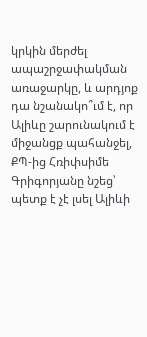կրկին մերժել ապաշրջափակման առաջարկը, և արդյոք դա նշանակո՞ւմ է, որ Ալիևը շարունակում է միջանցք պահանջել, ՔՊ-ից Հռիփսիմե Գրիգորյանը նշեց՝ պետք է չէ լսել Ալիևի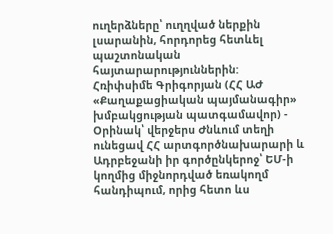ուղերձները՝ ուղղված ներքին լսարանին, հորդորեց հետևել պաշտոնական հայտարարություններին:
Հռիփսիմե Գրիգորյան (ՀՀ ԱԺ «Քաղաքացիական պայմանագիր» խմբակցության պատգամավոր) - Օրինակ՝ վերջերս Ժնևում տեղի ունեցավ ՀՀ արտգործնախարարի և Ադրբեջանի իր գործընկերոջ՝ ԵՄ-ի կողմից միջնորդված եռակողմ հանդիպում, որից հետո ևս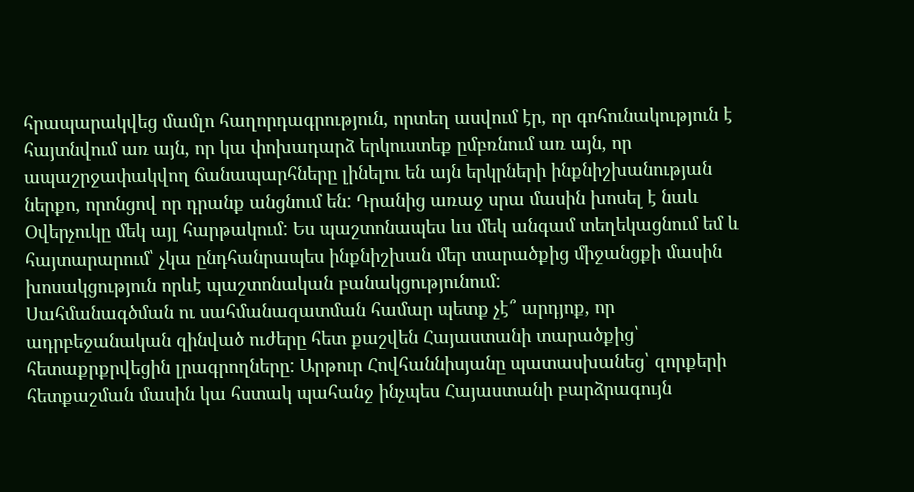հրապարակվեց մամլո հաղորդագրություն, որտեղ ասվում էր, որ գոհունակություն է հայտնվում առ այն, որ կա փոխադարձ երկուստեք ըմբռնում առ այն, որ ապաշրջափակվող ճանապարհները լինելու են այն երկրների ինքնիշխանության ներքո, որոնցով որ դրանք անցնում են: Դրանից առաջ սրա մասին խոսել է նաև Օվերչուկը մեկ այլ հարթակում: Ես պաշտոնապես ևս մեկ անգամ տեղեկացնում եմ և հայտարարում՝ չկա ընդհանրապես ինքնիշխան մեր տարածքից միջանցքի մասին խոսակցություն որևէ պաշտոնական բանակցությունում:
Սահմանագծման ու սահմանազատման համար պետք չէ՞ արդյոք, որ ադրբեջանական զինված ուժերը հետ քաշվեն Հայաստանի տարածքից՝ հետաքրքրվեցին լրագրողները: Արթուր Հովհաննիսյանը պատասխանեց՝ զորքերի հետքաշման մասին կա հստակ պահանջ ինչպես Հայաստանի բարձրագույն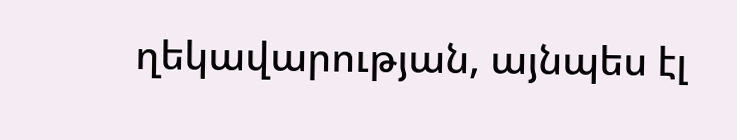ղեկավարության, այնպես էլ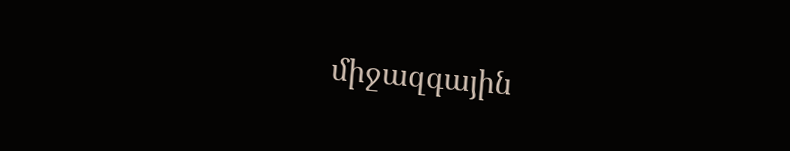միջազգային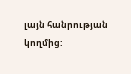լայն հանրության կողմից: